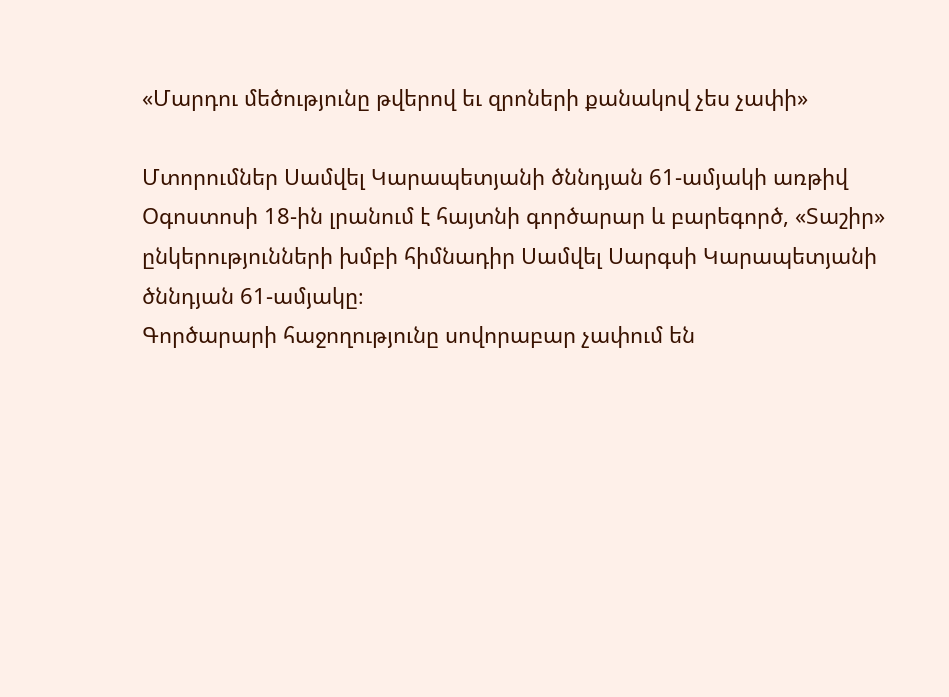«Մարդու մեծությունը թվերով եւ զրոների քանակով չես չափի»

Մտորումներ Սամվել Կարապետյանի ծննդյան 61-ամյակի առթիվ
Օգոստոսի 18-ին լրանում է հայտնի գործարար և բարեգործ, «Տաշիր» ընկերությունների խմբի հիմնադիր Սամվել Սարգսի Կարապետյանի ծննդյան 61-ամյակը։
Գործարարի հաջողությունը սովորաբար չափում են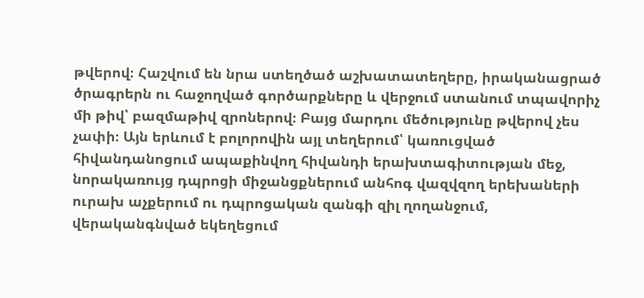թվերով։ Հաշվում են նրա ստեղծած աշխատատեղերը, իրականացրած ծրագրերն ու հաջողված գործարքները և վերջում ստանում տպավորիչ մի թիվ՝ բազմաթիվ զրոներով։ Բայց մարդու մեծությունը թվերով չես չափի։ Այն երևում է բոլորովին այլ տեղերում՝ կառուցված հիվանդանոցում ապաքինվող հիվանդի երախտագիտության մեջ, նորակառույց դպրոցի միջանցքներում անհոգ վազվզող երեխաների ուրախ աչքերում ու դպրոցական զանգի զիլ ղողանջում, վերականգնված եկեղեցում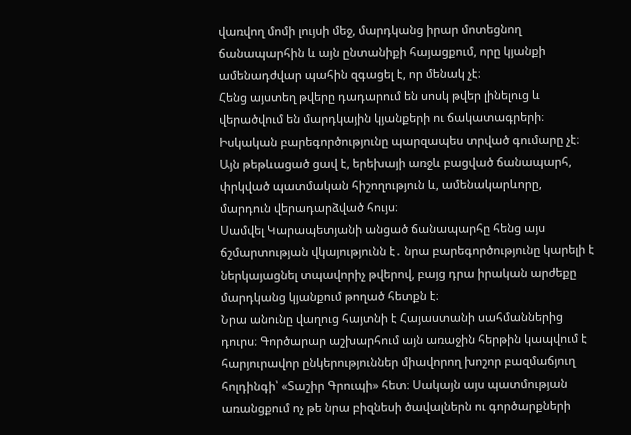վառվող մոմի լույսի մեջ, մարդկանց իրար մոտեցնող ճանապարհին և այն ընտանիքի հայացքում, որը կյանքի ամենադժվար պահին զգացել է, որ մենակ չէ։
Հենց այստեղ թվերը դադարում են սոսկ թվեր լինելուց և վերածվում են մարդկային կյանքերի ու ճակատագրերի։
Իսկական բարեգործությունը պարզապես տրված գումարը չէ։ Այն թեթևացած ցավ է, երեխայի առջև բացված ճանապարհ, փրկված պատմական հիշողություն և, ամենակարևորը, մարդուն վերադարձված հույս։
Սամվել Կարապետյանի անցած ճանապարհը հենց այս ճշմարտության վկայությունն է․ նրա բարեգործությունը կարելի է ներկայացնել տպավորիչ թվերով, բայց դրա իրական արժեքը մարդկանց կյանքում թողած հետքն է։
Նրա անունը վաղուց հայտնի է Հայաստանի սահմաններից դուրս։ Գործարար աշխարհում այն առաջին հերթին կապվում է հարյուրավոր ընկերություններ միավորող խոշոր բազմաճյուղ հոլդինգի՝ «Տաշիր Գրուպի» հետ։ Սակայն այս պատմության առանցքում ոչ թե նրա բիզնեսի ծավալներն ու գործարքների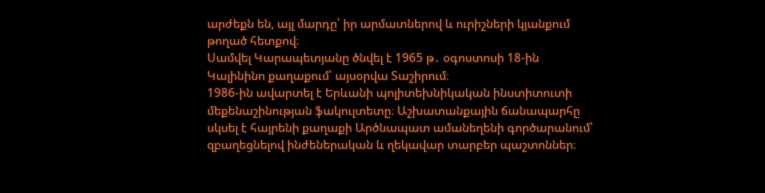արժեքն են, այլ մարդը՝ իր արմատներով և ուրիշների կյանքում թողած հետքով։
Սամվել Կարապետյանը ծնվել է 1965 թ․ օգոստոսի 18-ին Կալինինո քաղաքում՝ այսօրվա Տաշիրում։
1986-ին ավարտել է Երևանի պոլիտեխնիկական ինստիտուտի մեքենաշինության ֆակուլտետը։ Աշխատանքային ճանապարհը սկսել է հայրենի քաղաքի Արծնապատ ամանեղենի գործարանում՝ զբաղեցնելով ինժեներական և ղեկավար տարբեր պաշտոններ։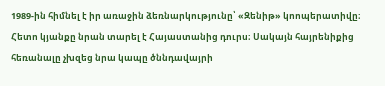1989-ին հիմնել է իր առաջին ձեռնարկությունը՝ «Զենիթ» կոոպերատիվը։
Հետո կյանքը նրան տարել է Հայաստանից դուրս։ Սակայն հայրենիքից հեռանալը չխզեց նրա կապը ծննդավայրի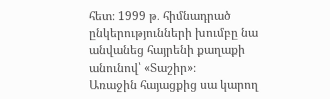հետ։ 1999 թ․ հիմնադրած ընկերությունների խումբը նա անվանեց հայրենի քաղաքի անունով՝ «Տաշիր»։
Առաջին հայացքից սա կարող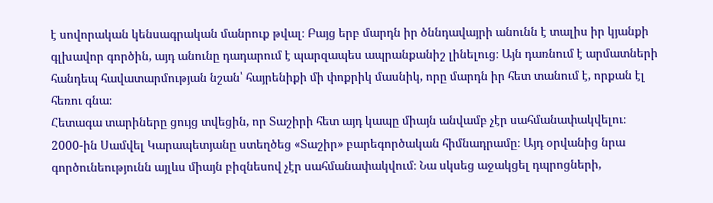է սովորական կենսագրական մանրուք թվալ։ Բայց երբ մարդն իր ծննդավայրի անունն է տալիս իր կյանքի գլխավոր գործին, այդ անունը դադարում է պարզապես ապրանքանիշ լինելուց։ Այն դառնում է արմատների հանդեպ հավատարմության նշան՝ հայրենիքի մի փոքրիկ մասնիկ, որը մարդն իր հետ տանում է, որքան էլ հեռու գնա։
Հետագա տարիները ցույց տվեցին, որ Տաշիրի հետ այդ կապը միայն անվամբ չէր սահմանափակվելու։
2000-ին Սամվել Կարապետյանը ստեղծեց «Տաշիր» բարեգործական հիմնադրամը։ Այդ օրվանից նրա գործունեությունն այլևս միայն բիզնեսով չէր սահմանափակվում։ Նա սկսեց աջակցել դպրոցների,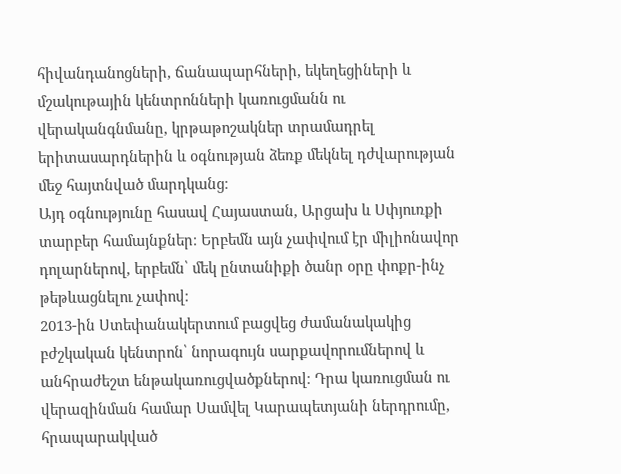հիվանդանոցների, ճանապարհների, եկեղեցիների և մշակութային կենտրոնների կառուցմանն ու վերականգնմանը, կրթաթոշակներ տրամադրել երիտասարդներին և օգնության ձեռք մեկնել դժվարության մեջ հայտնված մարդկանց։
Այդ օգնությունը հասավ Հայաստան, Արցախ և Սփյուռքի տարբեր համայնքներ։ Երբեմն այն չափվում էր միլիոնավոր դոլարներով, երբեմն՝ մեկ ընտանիքի ծանր օրը փոքր-ինչ թեթևացնելու չափով։
2013-ին Ստեփանակերտում բացվեց ժամանակակից բժշկական կենտրոն՝ նորագույն սարքավորումներով և անհրաժեշտ ենթակառուցվածքներով։ Դրա կառուցման ու վերազինման համար Սամվել Կարապետյանի ներդրումը, հրապարակված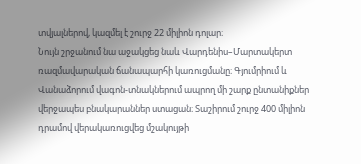տվյալներով, կազմել է շուրջ 22 միլիոն դոլար։
Նույն շրջանում նա աջակցեց նաև Վարդենիս–Մարտակերտ ռազմավարական ճանապարհի կառուցմանը։ Գյումրիում և Վանաձորում վագոն-տնակներում ապրող մի շարք ընտանիքներ վերջապես բնակարաններ ստացան։ Տաշիրում շուրջ 400 միլիոն դրամով վերակառուցվեց մշակույթի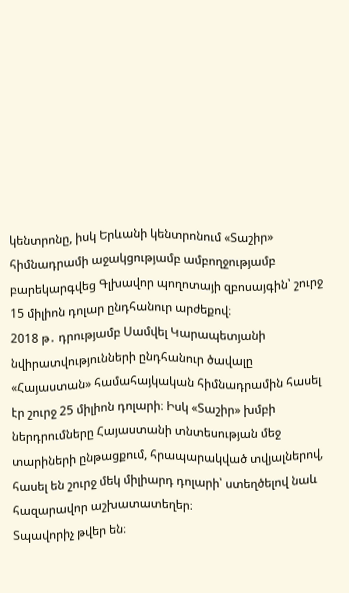կենտրոնը, իսկ Երևանի կենտրոնում «Տաշիր» հիմնադրամի աջակցությամբ ամբողջությամբ բարեկարգվեց Գլխավոր պողոտայի զբոսայգին՝ շուրջ 15 միլիոն դոլար ընդհանուր արժեքով։
2018 թ․ դրությամբ Սամվել Կարապետյանի նվիրատվությունների ընդհանուր ծավալը «Հայաստան» համահայկական հիմնադրամին հասել էր շուրջ 25 միլիոն դոլարի։ Իսկ «Տաշիր» խմբի ներդրումները Հայաստանի տնտեսության մեջ տարիների ընթացքում, հրապարակված տվյալներով, հասել են շուրջ մեկ միլիարդ դոլարի՝ ստեղծելով նաև հազարավոր աշխատատեղեր։
Տպավորիչ թվեր են։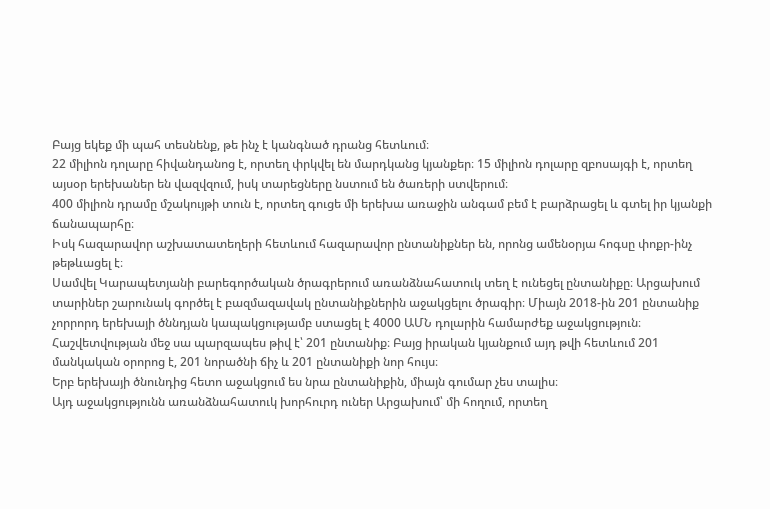Բայց եկեք մի պահ տեսնենք, թե ինչ է կանգնած դրանց հետևում։
22 միլիոն դոլարը հիվանդանոց է, որտեղ փրկվել են մարդկանց կյանքեր։ 15 միլիոն դոլարը զբոսայգի է, որտեղ այսօր երեխաներ են վազվզում, իսկ տարեցները նստում են ծառերի ստվերում։
400 միլիոն դրամը մշակույթի տուն է, որտեղ գուցե մի երեխա առաջին անգամ բեմ է բարձրացել և գտել իր կյանքի ճանապարհը։
Իսկ հազարավոր աշխատատեղերի հետևում հազարավոր ընտանիքներ են, որոնց ամենօրյա հոգսը փոքր-ինչ թեթևացել է։
Սամվել Կարապետյանի բարեգործական ծրագրերում առանձնահատուկ տեղ է ունեցել ընտանիքը։ Արցախում տարիներ շարունակ գործել է բազմազավակ ընտանիքներին աջակցելու ծրագիր։ Միայն 2018-ին 201 ընտանիք չորրորդ երեխայի ծննդյան կապակցությամբ ստացել է 4000 ԱՄՆ դոլարին համարժեք աջակցություն։
Հաշվետվության մեջ սա պարզապես թիվ է՝ 201 ընտանիք։ Բայց իրական կյանքում այդ թվի հետևում 201 մանկական օրորոց է, 201 նորածնի ճիչ և 201 ընտանիքի նոր հույս։
Երբ երեխայի ծնունդից հետո աջակցում ես նրա ընտանիքին, միայն գումար չես տալիս։
Այդ աջակցությունն առանձնահատուկ խորհուրդ ուներ Արցախում՝ մի հողում, որտեղ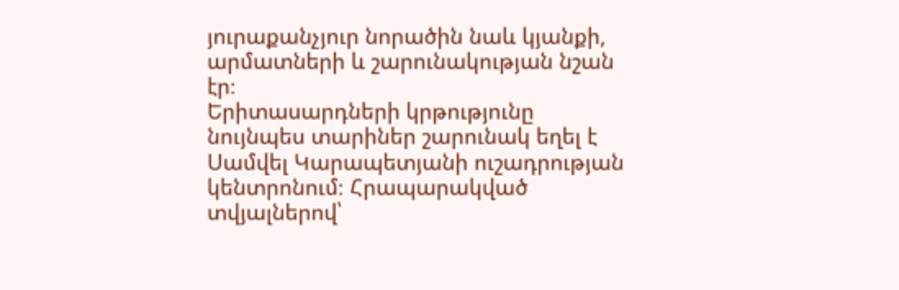յուրաքանչյուր նորածին նաև կյանքի, արմատների և շարունակության նշան էր։
Երիտասարդների կրթությունը նույնպես տարիներ շարունակ եղել է Սամվել Կարապետյանի ուշադրության կենտրոնում։ Հրապարակված տվյալներով՝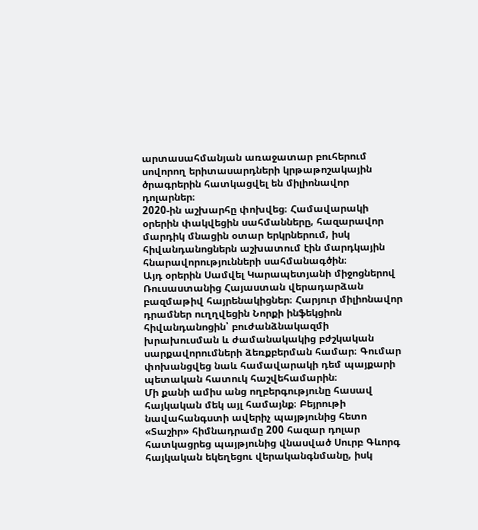արտասահմանյան առաջատար բուհերում սովորող երիտասարդների կրթաթոշակային ծրագրերին հատկացվել են միլիոնավոր դոլարներ։
2020-ին աշխարհը փոխվեց։ Համավարակի օրերին փակվեցին սահմանները, հազարավոր մարդիկ մնացին օտար երկրներում, իսկ հիվանդանոցներն աշխատում էին մարդկային հնարավորությունների սահմանագծին։
Այդ օրերին Սամվել Կարապետյանի միջոցներով Ռուսաստանից Հայաստան վերադարձան բազմաթիվ հայրենակիցներ։ Հարյուր միլիոնավոր դրամներ ուղղվեցին Նորքի ինֆեկցիոն հիվանդանոցին՝ բուժանձնակազմի խրախուսման և ժամանակակից բժշկական սարքավորումների ձեռքբերման համար։ Գումար փոխանցվեց նաև համավարակի դեմ պայքարի պետական հատուկ հաշվեհամարին։
Մի քանի ամիս անց ողբերգությունը հասավ հայկական մեկ այլ համայնք։ Բեյրութի նավահանգստի ավերիչ պայթյունից հետո «Տաշիր» հիմնադրամը 200 հազար դոլար հատկացրեց պայթյունից վնասված Սուրբ Գևորգ հայկական եկեղեցու վերականգնմանը, իսկ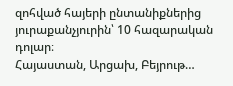զոհված հայերի ընտանիքներից յուրաքանչյուրին՝ 10 հազարական դոլար։
Հայաստան, Արցախ, Բեյրութ…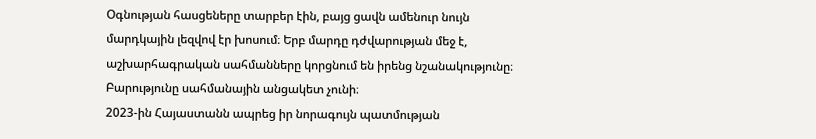Օգնության հասցեները տարբեր էին, բայց ցավն ամենուր նույն մարդկային լեզվով էր խոսում։ Երբ մարդը դժվարության մեջ է, աշխարհագրական սահմանները կորցնում են իրենց նշանակությունը։ Բարությունը սահմանային անցակետ չունի։
2023-ին Հայաստանն ապրեց իր նորագույն պատմության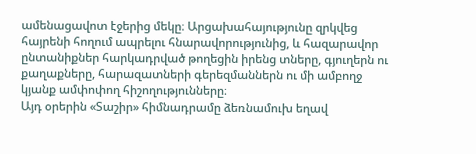ամենացավոտ էջերից մեկը։ Արցախահայությունը զրկվեց հայրենի հողում ապրելու հնարավորությունից, և հազարավոր ընտանիքներ հարկադրված թողեցին իրենց տները, գյուղերն ու քաղաքները, հարազատների գերեզմաններն ու մի ամբողջ կյանք ամփոփող հիշողությունները։
Այդ օրերին «Տաշիր» հիմնադրամը ձեռնամուխ եղավ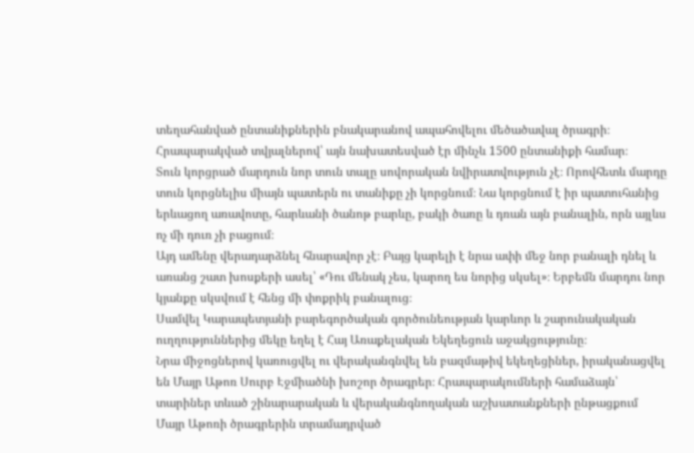տեղահանված ընտանիքներին բնակարանով ապահովելու մեծածավալ ծրագրի։ Հրապարակված տվյալներով՝ այն նախատեսված էր մինչև 1500 ընտանիքի համար։
Տուն կորցրած մարդուն նոր տուն տալը սովորական նվիրատվություն չէ։ Որովհետև մարդը տուն կորցնելիս միայն պատերն ու տանիքը չի կորցնում։ Նա կորցնում է իր պատուհանից երևացող առավոտը, հարևանի ծանոթ բարևը, բակի ծառը և դռան այն բանալին, որն այլևս ոչ մի դուռ չի բացում։
Այդ ամենը վերադարձնել հնարավոր չէ։ Բայց կարելի է նրա ափի մեջ նոր բանալի դնել և առանց շատ խոսքերի ասել՝ «Դու մենակ չես, կարող ես նորից սկսել»։ Երբեմն մարդու նոր կյանքը սկսվում է հենց մի փոքրիկ բանալուց։
Սամվել Կարապետյանի բարեգործական գործունեության կարևոր և շարունակական ուղղություններից մեկը եղել է Հայ Առաքելական Եկեղեցուն աջակցությունը։
Նրա միջոցներով կառուցվել ու վերականգնվել են բազմաթիվ եկեղեցիներ, իրականացվել են Մայր Աթոռ Սուրբ Էջմիածնի խոշոր ծրագրեր։ Հրապարակումների համաձայն՝ տարիներ տևած շինարարական և վերականգնողական աշխատանքների ընթացքում Մայր Աթոռի ծրագրերին տրամադրված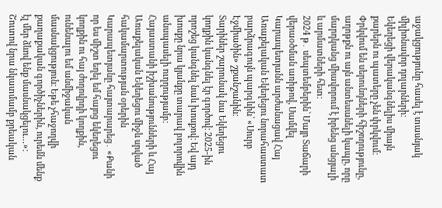աջակցությունը հասել է տասնյակ միլիոնավոր դոլարների։
Եկեղեցի վերականգնելիս միայն քարերն ու պատերը չեն փրկվում։ Փրկվում են սերունդների հիշողությունը, աղոթքն ու այն անտեսանելի կապը, որը մարդկանց միավորում է իրենց անցյալի և արմատների հետ։
2024 թ․ սեպտեմբերին՝ Մայր Տաճարի վերաօծման առիթով, Սամվել Կարապետյանն արժանացավ Հայ Առաքելական Եկեղեցու նորահաստատ բարձրագույն պարգևին՝ «Սուրբ Էջմիածին» շքանշանին։
Տարիներ շարունակ նա Եկեղեցու կողքին կանգնել էր գործով։ 2025-ին որոշեց կանգնել նաև խոսքով։ Եվ այդ խոսքը նրա կյանքը տարավ բոլորովին անսպասելի ուղղությամբ։
Հայաստանի իշխանությունների և Հայ Առաքելական Եկեղեցու միջև սրված հակամարտության օրերին Կարապետյանը հայտարարեց․ «Քանի որ ես միշտ եղել եմ հայոց եկեղեցու կողքին ու հայ ժողովրդի կողքին, ունենալու եմ անմիջական մասնակցություն։ Եթե չհաջողվի քաղաքական գործիչներին, ուրեմն մենք էլ մեր ձևով ենք մասնակցելու…»։
Շուտով նրա նկատմամբ քրեական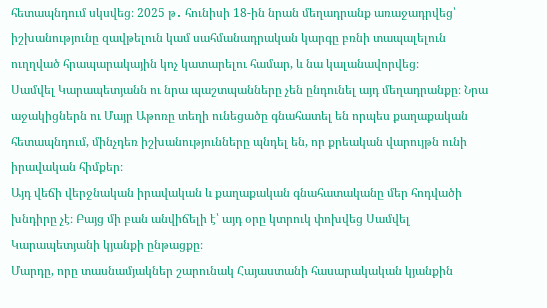հետապնդում սկսվեց։ 2025 թ․ հունիսի 18-ին նրան մեղադրանք առաջադրվեց՝ իշխանությունը զավթելուն կամ սահմանադրական կարգը բռնի տապալելուն ուղղված հրապարակային կոչ կատարելու համար, և նա կալանավորվեց։
Սամվել Կարապետյանն ու նրա պաշտպանները չեն ընդունել այդ մեղադրանքը։ Նրա աջակիցներն ու Մայր Աթոռը տեղի ունեցածը գնահատել են որպես քաղաքական հետապնդում, մինչդեռ իշխանությունները պնդել են, որ քրեական վարույթն ունի իրավական հիմքեր։
Այդ վեճի վերջնական իրավական և քաղաքական գնահատականը մեր հոդվածի խնդիրը չէ։ Բայց մի բան անվիճելի է՝ այդ օրը կտրուկ փոխվեց Սամվել Կարապետյանի կյանքի ընթացքը։
Մարդը, որը տասնամյակներ շարունակ Հայաստանի հասարակական կյանքին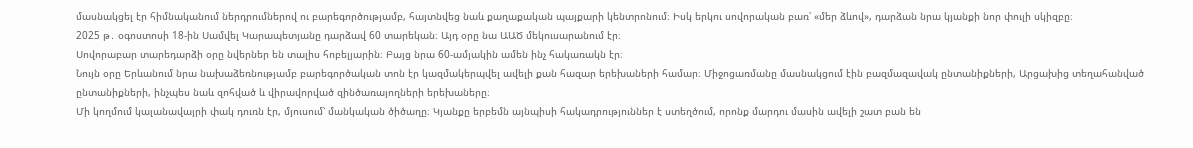մասնակցել էր հիմնականում ներդրումներով ու բարեգործությամբ, հայտնվեց նաև քաղաքական պայքարի կենտրոնում։ Իսկ երկու սովորական բառ՝ «մեր ձևով», դարձան նրա կյանքի նոր փուլի սկիզբը։
2025 թ․ օգոստոսի 18-ին Սամվել Կարապետյանը դարձավ 60 տարեկան։ Այդ օրը նա ԱԱԾ մեկուսարանում էր։
Սովորաբար տարեդարձի օրը նվերներ են տալիս հոբելյարին։ Բայց նրա 60-ամյակին ամեն ինչ հակառակն էր։
Նույն օրը Երևանում նրա նախաձեռնությամբ բարեգործական տոն էր կազմակերպվել ավելի քան հազար երեխաների համար։ Միջոցառմանը մասնակցում էին բազմազավակ ընտանիքների, Արցախից տեղահանված ընտանիքների, ինչպես նաև զոհված և վիրավորված զինծառայողների երեխաները։
Մի կողմում կալանավայրի փակ դուռն էր, մյուսում՝ մանկական ծիծաղը։ Կյանքը երբեմն այնպիսի հակադրություններ է ստեղծում, որոնք մարդու մասին ավելի շատ բան են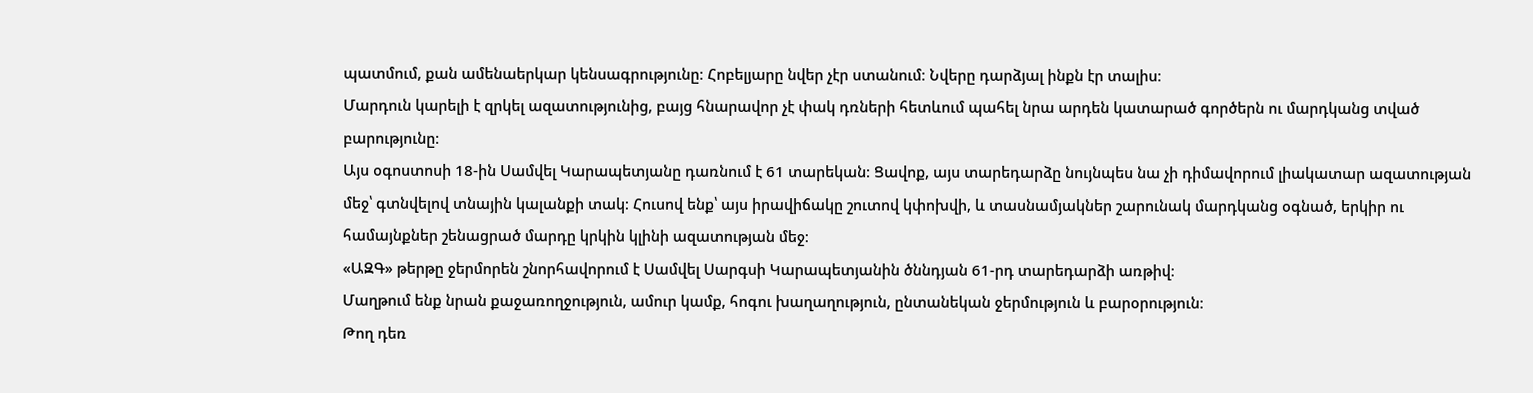պատմում, քան ամենաերկար կենսագրությունը։ Հոբելյարը նվեր չէր ստանում։ Նվերը դարձյալ ինքն էր տալիս։
Մարդուն կարելի է զրկել ազատությունից, բայց հնարավոր չէ փակ դռների հետևում պահել նրա արդեն կատարած գործերն ու մարդկանց տված բարությունը։
Այս օգոստոսի 18-ին Սամվել Կարապետյանը դառնում է 61 տարեկան։ Ցավոք, այս տարեդարձը նույնպես նա չի դիմավորում լիակատար ազատության մեջ՝ գտնվելով տնային կալանքի տակ։ Հուսով ենք՝ այս իրավիճակը շուտով կփոխվի, և տասնամյակներ շարունակ մարդկանց օգնած, երկիր ու համայնքներ շենացրած մարդը կրկին կլինի ազատության մեջ։
«ԱԶԳ» թերթը ջերմորեն շնորհավորում է Սամվել Սարգսի Կարապետյանին ծննդյան 61-րդ տարեդարձի առթիվ։
Մաղթում ենք նրան քաջառողջություն, ամուր կամք, հոգու խաղաղություն, ընտանեկան ջերմություն և բարօրություն։
Թող դեռ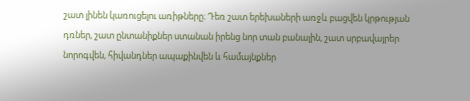շատ լինեն կառուցելու առիթները։ Դեռ շատ երեխաների առջև բացվեն կրթության դռներ, շատ ընտանիքներ ստանան իրենց նոր տան բանալին, շատ սրբավայրեր նորոգվեն, հիվանդներ ապաքինվեն և համայնքներ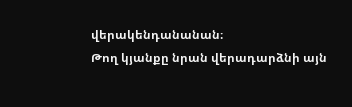վերակենդանանան։
Թող կյանքը նրան վերադարձնի այն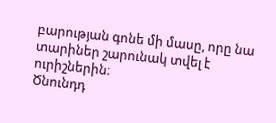բարության գոնե մի մասը, որը նա տարիներ շարունակ տվել է ուրիշներին։
Ծնունդդ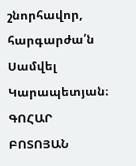շնորհավոր, հարգարժա՛ն Սամվել Կարապետյան։
ԳՈՀԱՐ ԲՈՏՈՅԱՆ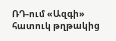ՌԴ-ում «Ազգի» հատուկ թղթակից